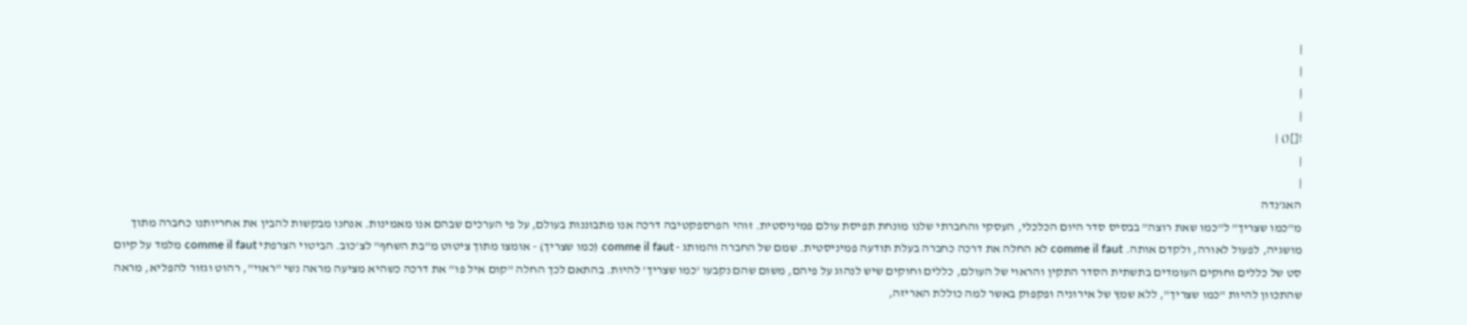|
|
|
|
![]() |
|
|
האג'נדה
מ"כמו שצריך" ל"כמו שאת רוצה" בבסיס סדר היום הכלכלי, העסקי והחברתי שלנו מונחת תפיסת עולם פמיניסטית. זוהי הפרספקטיבה דרכה אנו מתבוננות בעולם, על פי הערכים שבהם אנו מאמינות. אנחנו מבקשות להבין את אחריותנו כחברה מתוך מושגיה, לפעול לאורה, ולקדם אותה. comme il faut לא החלה את דרכה כחברה בעלת תודעה פמיניסטית. שמם של החברה והמותג - comme il faut (כמו שצריך) - אומצו מתוך ציטוט מ"בת השחף" לצ'כוב. הביטוי הצרפתי comme il faut מלמד על קיום סט של כללים וחוקים העומדים בתשתית הסדר התקין והראוי של העולם, כללים וחוקים שיש לנהוג על פיהם, משום שהם נקבעו 'כמו שצריך' להיות. בהתאם לכך החלה "קום איל פו" את דרכה כשהיא מציעה מראה נשי "ראוי", רהוט וגזור להפליא, מראה שהתכוון להיות "כמו שצריך", ללא שמץ של אירוניה ופקפוק באשר למה כוללת האריזה,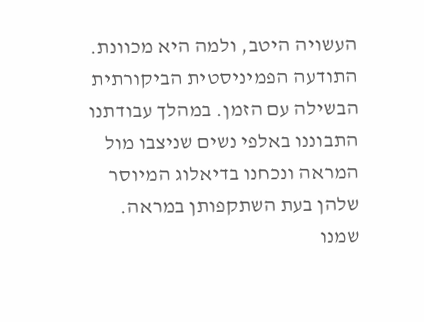העשויה היטב, ולמה היא מכוונת. התודעה הפמיניסטית הביקורתית הבשילה עם הזמן. במהלך עבודתנו התבוננו באלפי נשים שניצבו מול המראה ונכחנו בדיאלוג המיוסר שלהן בעת השתקפותן במראה. שמנו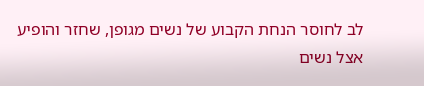לב לחוסר הנחת הקבוע של נשים מגופן, שחזר והופיע אצל נשים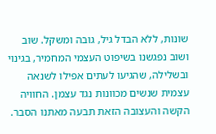שונות, ללא הבדל גיל, גובה ומשקל. שוב ושוב נפגשנו בשיפוט העצמי המחמיר, בגינוי ובשלילה, שהגיעו לעתים אפילו לשנאה עצמית שנשים מכוונות נגד עצמן. החוויה הקשה והעצובה הזאת תבעה מאתנו הסבר.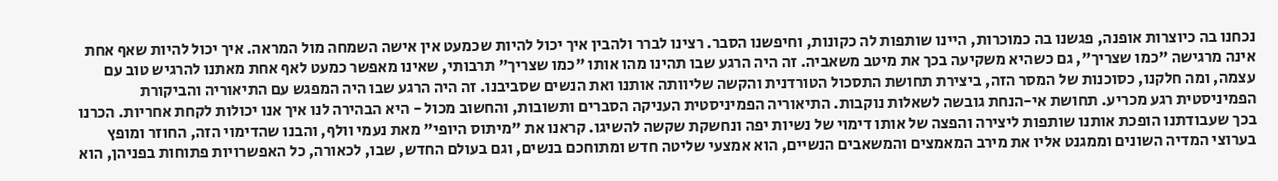נכחנו בה כיוצרות אופנה, פגשנו בה כמוכרות, היינו שותפות לה כקונות, וחיפשנו הסבר. רצינו לברר ולהבין איך יכול להיות שכמעט אין אישה השמחה מול המראה. איך יכול להיות שאף אחת אינה מרגישה "כמו שצריך", גם כשהיא משקיעה בכך את מיטב משאביה. זה היה הרגע שבו תהינו מהו אותו "כמו שצריך" תרבותי, שאינו מאפשר כמעט לאף אחת מאתנו להרגיש טוב עם עצמה, ומה חלקנו, כסוכנות של המסר הזה, ביצירת תחושת התסכול הטורדנית והקשה שליוותה אותנו ואת הנשים שסביבנו. זה היה הרגע שבו היה המפגש עם התיאוריה והביקורת הפמיניסטית רגע מכריע. תחושת אי-הנחת גובשה לשאלות נוקבות. התיאוריה הפמיניסטית העניקה הסברים ותשובות, והחשוב מכול - היא הבהירה לנו איך אנו יכולות לקחת אחריות. הכרנו בכך שעבודתנו הופכת אותנו שותפות ליצירה והפצה של אותו דימוי של נשיות יפה ונחשקת שקשה להשיגו. קראנו את "מיתוס היופי" מאת נעמי וולף, והבנו שהדימוי הזה, החוזר ומופץ בערוצי המדיה השונים וממגנט אליו את מירב המאמצים והמשאבים הנשיים, הוא אמצעי שליטה חדש ומתוחכם בנשים, וגם בעולם החדש, שבו, לכאורה, כל האפשרויות פתוחות בפניהן, הוא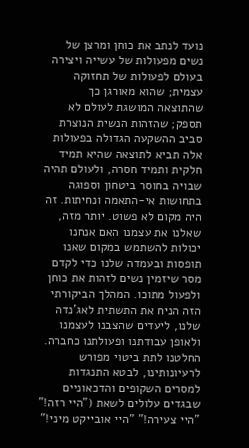נועד לנתב את כוחן ומרצן של נשים מפעולות של עשייה ויצירה בעולם לפעולות של תחזוקה עצמית; שהוא מאורגן כך שהתוצאה המושגת לעולם לא תספק; שהזהות הנשית הנוצרת סביב ההשקעה הגדולה בפעולות אלה תביא לתוצאה שהיא תמיד חלקית ותמיד חסרה, ולעולם תהיה שבויה בחוסר ביטחון וספוגה בתחושות אי-התאמה ונחיתות. זה היה מקום לא פשוט. יותר מזה, שאלנו את עצמנו האם אנחנו יכולות להשתמש במקום שאנו תופסות ובעמדה שלנו כדי לקדם מסר שיזמין נשים לזהות את כוחן ולפעול מתוכו. המהלך הביקורתי הזה הניח את התשתית לאג'נדה שלנו, ליעדים שהצבנו לעצמנו ולאופן עבודתנו ופעולתנו כחברה. החלטנו לתת ביטוי מפורש לרעיונותינו, לבטא התנגדות למסרים השקופים והדכאוניים שבגדים עלולים לשאת ("היי רזה!" "היי צעירה!" "היי אובייקט מיני!"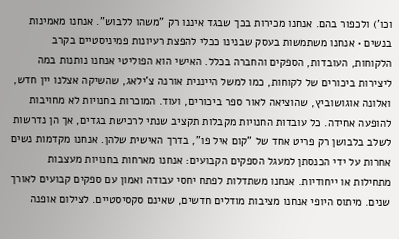וכו') ולכפור בהם. אנחנו מכירות בכך שבגד איננו רק "משהו ללבוש". אנחנו מאמינות בנשים • אנחנו משתמשות בעסק שבנינו ככלי להפצת רעיונות פמיניסטיים בקרב הלקוחות, העובדות, הספקים והחברה בכלל. האישי הוא הפוליטי אנחנו נותנות במה ליצירות ביכורים של לקוחות, כמו למשל הייננית אורנה צ'ילאג, שהשיקה אצלנו יין חדש, ואלונה אוגושוביץ, שהוציאה לאור ספר ביכורים, ועוד. המוכרות בחנויות לא מחויבות להופעה אחידה. כל עובדות החנויות מקבלות תקציב שנתי לרכישת בגדים, אך הן נדרשות לשלב בלבושן רק פריט אחד של "קום איל פו", בדרך האישית שלהן. אנחנו מקדמות נשים אחרות על ידי הכנסתן למעגל הספקים הקבועים: אנחנו מארחות בחנויות מעצבות מתחילות או ייחודיות. אנחנו משתדלות לפתח יחסי עבודה ואמון עם ספקים קבועים לאורך שנים. מיתוס היופי אנחנו מציבות מודלים חדשים, שאינם סקסיסטיים. לצילום אופנה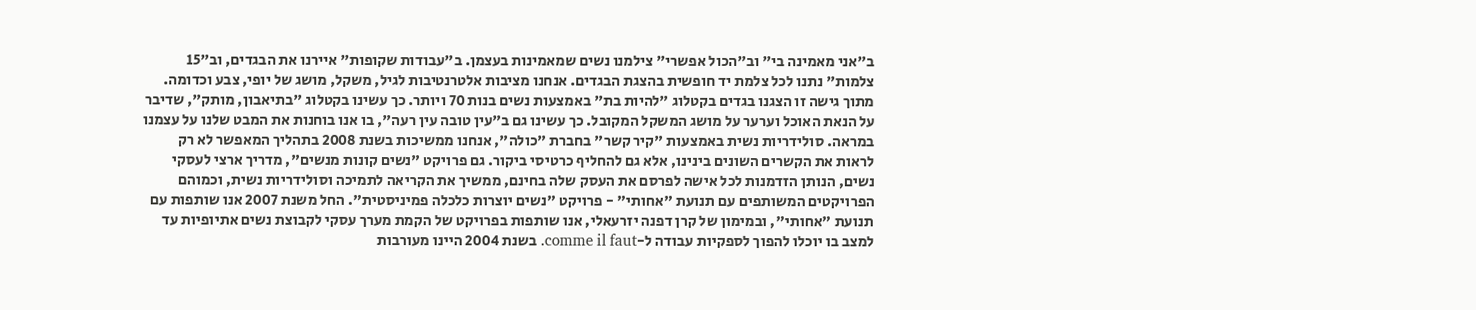ב"אני מאמינה בי" וב"הכול אפשרי" צילמנו נשים שמאמינות בעצמן. ב"עבודות שקופות" איירנו את הבגדים, וב"15 צלמות" נתנו לכל צלמת יד חופשית בהצגת הבגדים. אנחנו מציבות אלטרנטיבות לגיל, משקל, מושג של יופי, צבע וכדומה. מתוך גישה זו הצגנו בגדים בקטלוג "להיות בת" באמצעות נשים בנות 70 ויותר. כך עשינו בקטלוג "בתיאבון, מותק", שדיבר על הנאת האוכל וערער על מושג המשקל המקובל. כך עשינו גם ב"עין טובה עין רעה", בו אנו בוחנות את המבט שלנו על עצמנו במראה. סולידריות נשית באמצעות "קיר קשר" בחברת "כולה", אנחנו ממשיכות בשנת 2008 בתהליך המאפשר לא רק לראות את הקשרים השונים בינינו, אלא גם להחליף כרטיסי ביקור. גם פרויקט "נשים קונות מנשים", מדריך ארצי לעסקי נשים, הנותן הזדמנות לכל אישה לפרסם את העסק שלה בחינם, ממשיך את הקריאה לתמיכה וסולידריות נשית, וכמוהם הפרויקטים המשותפים עם תנועת "אחותי" - פרויקט "נשים יוצרות כלכלה פמיניסטית". החל משנת 2007 אנו שותפות עם תנועת "אחותי", ובמימון של קרן דפנה יזרעאלי, אנו שותפות בפרויקט של הקמת מערך עסקי לקבוצת נשים אתיופיות עד למצב בו יוכלו להפוך לספקיות עבודה ל-comme il faut. בשנת 2004 היינו מעורבות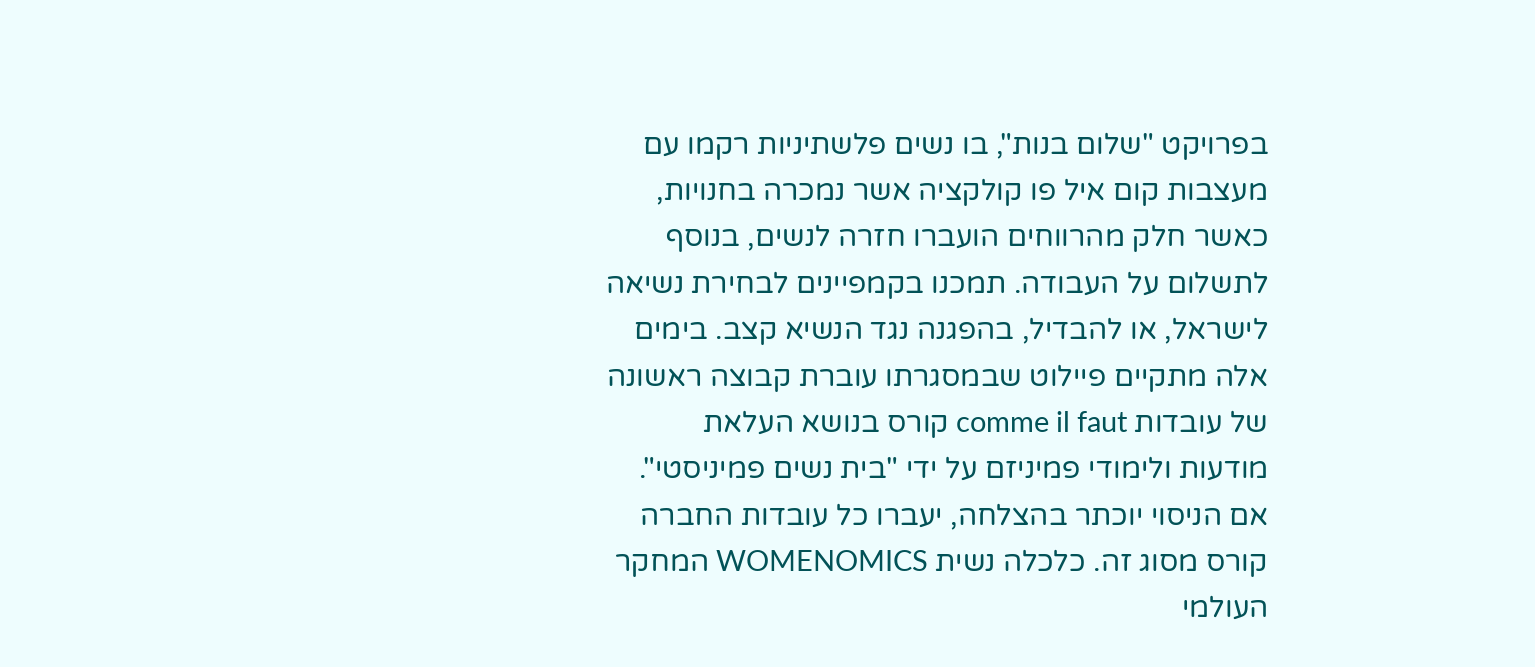בפרויקט "שלום בנות", בו נשים פלשתיניות רקמו עם מעצבות קום איל פו קולקציה אשר נמכרה בחנויות, כאשר חלק מהרווחים הועברו חזרה לנשים, בנוסף לתשלום על העבודה. תמכנו בקמפיינים לבחירת נשיאה לישראל, או להבדיל, בהפגנה נגד הנשיא קצב. בימים אלה מתקיים פיילוט שבמסגרתו עוברת קבוצה ראשונה של עובדות comme il faut קורס בנושא העלאת מודעות ולימודי פמיניזם על ידי "בית נשים פמיניסטי". אם הניסוי יוכתר בהצלחה, יעברו כל עובדות החברה קורס מסוג זה. כלכלה נשית WOMENOMICS המחקר העולמי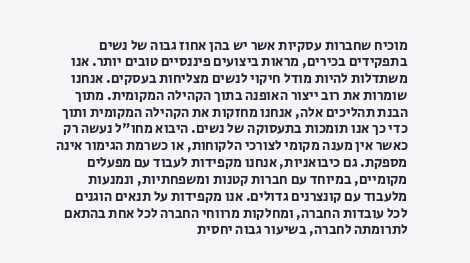מוכיח שחברות עסקיות אשר יש בהן אחוז גבוה של נשים בתפקידים בכירים, מראות ביצועים פיננסיים טובים יותר. אנו משתדלות להיות מודל חיקוי לנשים מצליחות בעסקים. אנחנו שומרות את רוב ייצור האופנה בתוך הקהילה המקומית. מתוך הבנת תהליכים אלה, אנחנו מחזקות את הקהילה המקומית ותוך כדי כך אנו תומכות בתעסוקה של נשים. היבוא מחו"ל נעשה רק כאשר אין מענה מקומי לצורכי הלקוחות, או כשרמת הגימור אינה מספקת. גם כיבואניות, אנחנו מקפידות לעבוד עם מפעלים מקומיים, במיוחד עם חברות קטנות ומשפחתיות, ונמנעות מלעבוד עם קונצרנים גדולים. אנו מקפידות על תנאים הוגנים לכל עובדות החברה, ומחלקות מרווחי החברה לכל אחת בהתאם לתרומתה לחברה, בשיעור גבוה יחסית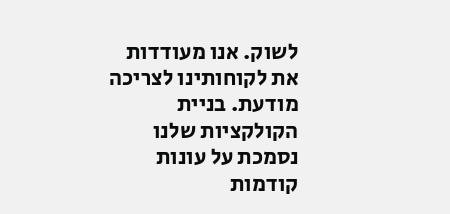לשוק. אנו מעודדות את לקוחותינו לצריכה מודעת. בניית הקולקציות שלנו נסמכת על עונות קודמות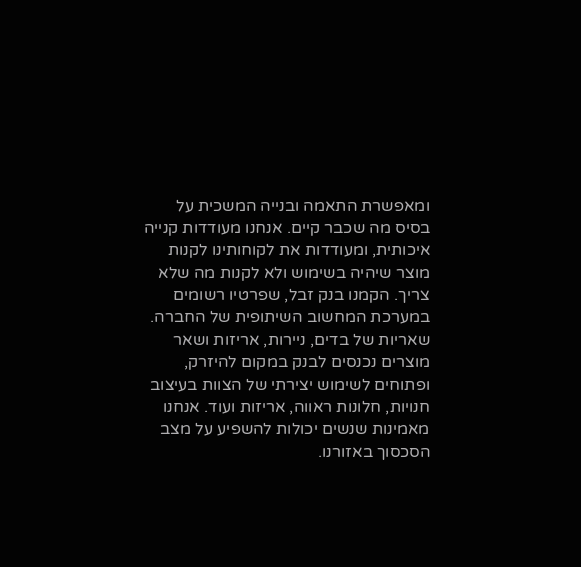ומאפשרת התאמה ובנייה המשכית על בסיס מה שכבר קיים. אנחנו מעודדות קנייה איכותית, ומעודדות את לקוחותינו לקנות מוצר שיהיה בשימוש ולא לקנות מה שלא צריך. הקמנו בנק זבל, שפרטיו רשומים במערכת המחשוב השיתופית של החברה. שאריות של בדים, ניירות, אריזות ושאר מוצרים נכנסים לבנק במקום להיזרק, ופתוחים לשימוש יצירתי של הצוות בעיצוב חנויות, חלונות ראווה, אריזות ועוד. אנחנו מאמינות שנשים יכולות להשפיע על מצב הסכסוך באזורנו.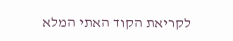לקריאת הקוד האתי המלא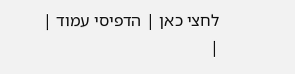לחצי כאן | הדפיסי עמוד |
|